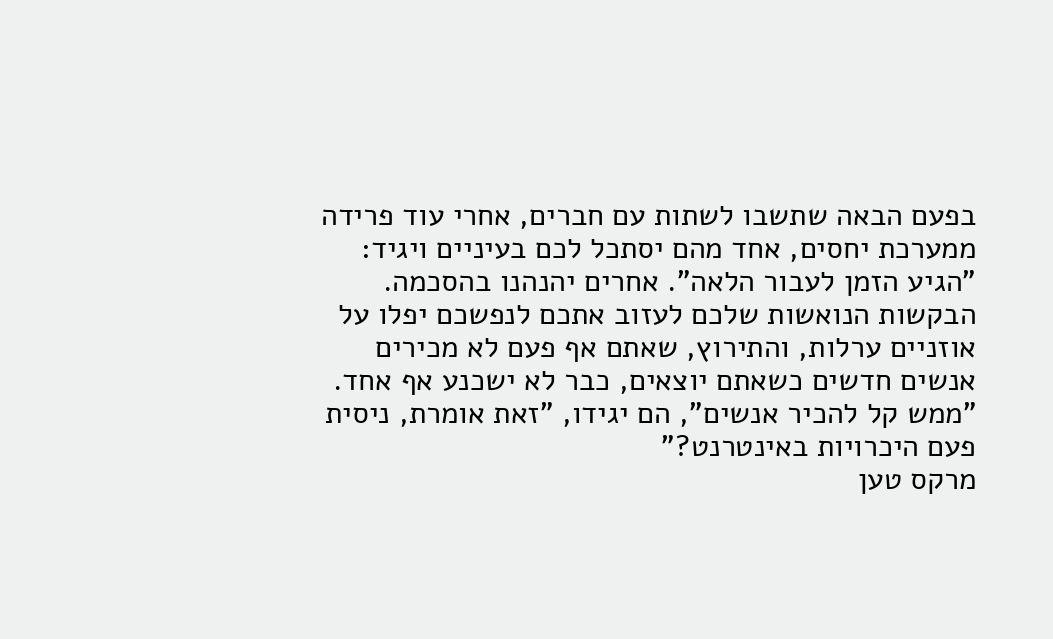בפעם הבאה שתשבו לשתות עם חברים, אחרי עוד פרידה ממערכת יחסים, אחד מהם יסתכל לכם בעיניים ויגיד: "הגיע הזמן לעבור הלאה". אחרים יהנהנו בהסכמה. הבקשות הנואשות שלכם לעזוב אתכם לנפשכם יפלו על אוזניים ערלות, והתירוץ, שאתם אף פעם לא מכירים אנשים חדשים כשאתם יוצאים, כבר לא ישכנע אף אחד. "ממש קל להכיר אנשים", הם יגידו, "זאת אומרת, ניסית פעם היכרויות באינטרנט?"
מרקס טען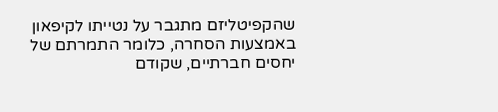שהקפיטליזם מתגבר על נטייתו לקיפאון באמצעות הסחרה, כלומר התמרתם של יחסים חברתיים, שקודם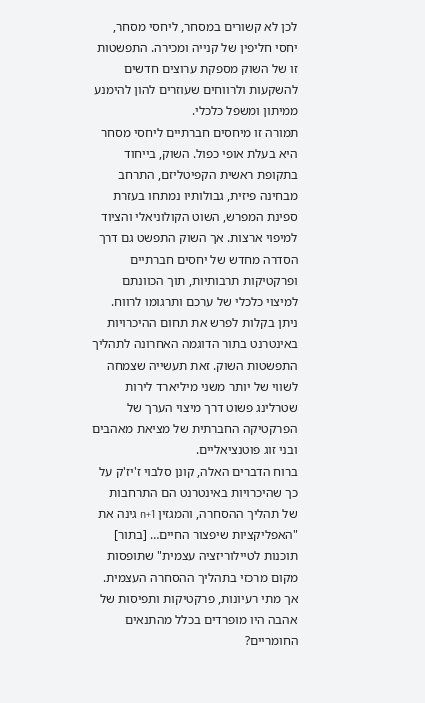לכן לא קשורים במסחר, ליחסי מסחר, יחסי חליפין של קנייה ומכירה. התפשטות זו של השוק מספקת ערוצים חדשים להשקעות ולרווחים שעוזרים להון להימנע ממיתון ומשפל כלכלי.
תמורה זו מיחסים חברתיים ליחסי מסחר היא בעלת אופי כפול. השוק, בייחוד בתקופת ראשית הקפיטליזם, התרחב מבחינה פיזית, גבולותיו נמתחו בעזרת ספינת המפרש, השוט הקולוניאלי והציוד למיפוי ארצות. אך השוק התפשט גם דרך הסדרה מחדש של יחסים חברתיים ופרקטיקות תרבותיות, תוך הכוונתם למיצוי כלכלי של ערכם ותרגומו לרווח.
ניתן בקלות לפרש את תחום ההיכרויות באינטרנט בתור הדוגמה האחרונה לתהליך התפשטות השוק. זאת תעשייה שצמחה לשווי של יותר משני מיליארד לירות שטרלינג פשוט דרך מיצוי הערך של הפרקטיקה החברתית של מציאת מאהבים ובני זוג פוטנציאליים.
ברוח הדברים האלה, קונן סלבוי ז'יז'ק על כך שהיכרויות באינטרנט הם התרחבות של תהליך ההסחרה, והמגזין n+1 גינה את "האפליקציות שיפצור החיים… [בתור] תוכנות לטיילוריזציה עצמית" שתופסות מקום מרכזי בתהליך ההסחרה העצמית.
אך מתי רעיונות, פרקטיקות ותפיסות של אהבה היו מופרדים בכלל מהתנאים החומריים?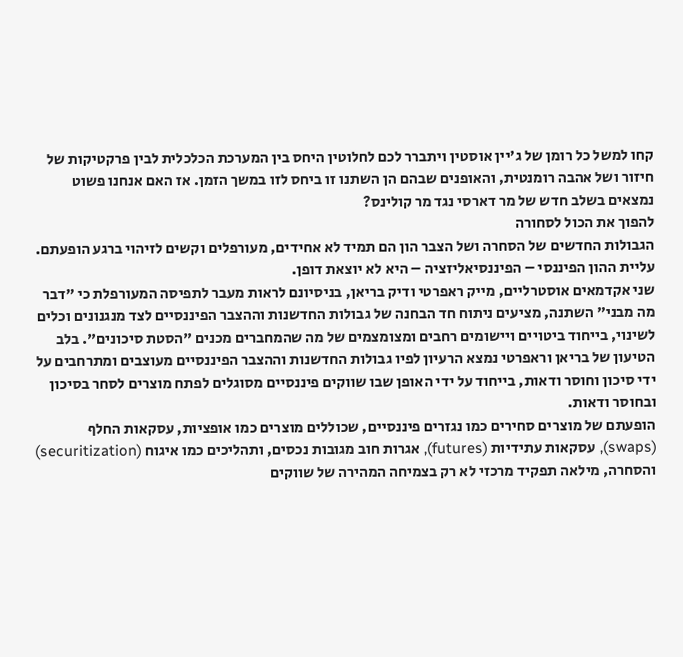קחו למשל כל רומן של ג'יין אוסטין ויתברר לכם לחלוטין היחס בין המערכת הכלכלית לבין פרקטיקות של חיזור ושל אהבה רומנטית, והאופנים שבהם הן השתנו זו ביחס לזו במשך הזמן. אז האם אנחנו פשוט נמצאים בשלב חדש של מר דארסי נגד מר קולינס?
להפוך את הכול לסחורה
הגבולות החדשים של הסחרה ושל הצבר הון הם תמיד לא אחידים, מעורפלים וקשים לזיהוי ברגע הופעתם. עליית ההון הפיננסי – הפיננסיאליזציה – היא לא יוצאת דופן.
שני אקדמאים אוסטרליים, מייק ראפרטי ודיק בריאן, בניסיונם לראות מעבר לתפיסה המעורפלת כי "דבר מה מבני" השתנה, מציעים ניתוח חד הבחנה של גבולות החדשנות וההצבר הפיננסיים לצד מנגנונים וכלים לשינוי, בייחוד ביטויים ויישומים רחבים ומצומצמים של מה שהמחברים מכנים "הסטת סיכונים". בלב הטיעון של בריאן וראפרטי נמצא הרעיון לפיו גבולות החדשנות וההצבר הפיננסיים מעוצבים ומתרחבים על ידי סיכון וחוסר ודאות, בייחוד על ידי האופן שבו שווקים פיננסיים מסוגלים לפתח מוצרים לסחר בסיכון ובחוסר ודאות.
הופעתם של מוצרים סחירים כמו נגזרים פיננסיים, שכוללים מוצרים כמו אופציות, עסקאות החלף (swaps), עסקאות עתידיות (futures), אגרות חוב מגובות נכסים, ותהליכים כמו איגוח (securitization) והסחרה, מילאה תפקיד מרכזי לא רק בצמיחה המהירה של שווקים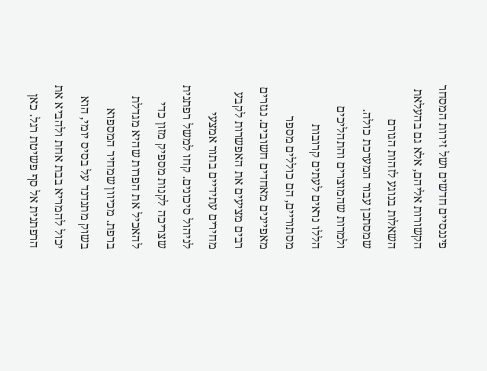פיננסיים חדשים ושל זירות המסחר הקשורות אליהם, אלא גם בהעלאת השאלות בנוגע לזהות הגורם שמסתכן עבור המערכת כולה.
ולמרות שהמוצרים והתהליכים הללו נראים לעתים קרובות מסתוריים, הם כוללים מספר מאפיינים מאחדים חשובים. נגזרים רבים מציעים את האפשרות לקבע מחירים עתידיים בתור אמצעי לניהול סיכונים. קחו למשל רפתנית שצריכה לקנות מספיק מזון כדי להאכיל את הפרות שהיא מגדלת ברפת. מכיוון שמחיר המספוא בשוק מתנדנד על בסיס יומי, הוא יכול להמריא בבת אחת ולהביא את הרפתנית אל סף פשיטת רגל. כאן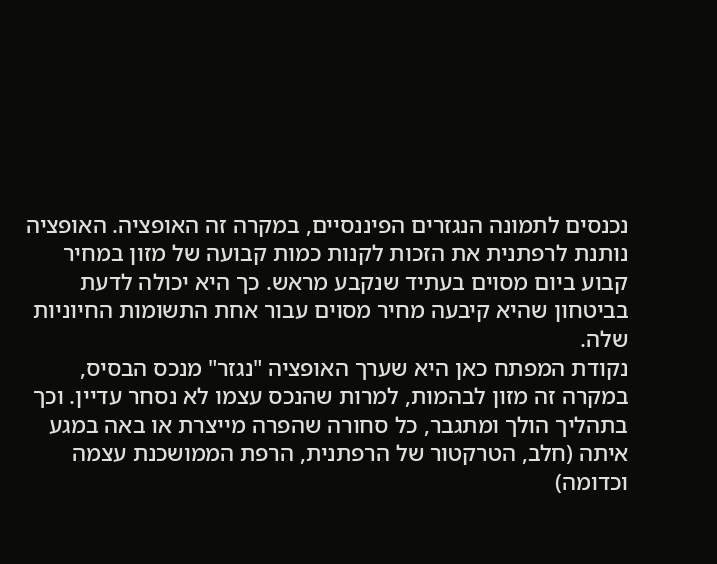נכנסים לתמונה הנגזרים הפיננסיים, במקרה זה האופציה. האופציה נותנת לרפתנית את הזכות לקנות כמות קבועה של מזון במחיר קבוע ביום מסוים בעתיד שנקבע מראש. כך היא יכולה לדעת בביטחון שהיא קיבעה מחיר מסוים עבור אחת התשומות החיוניות שלה.
נקודת המפתח כאן היא שערך האופציה "נגזר" מנכס הבסיס, במקרה זה מזון לבהמות, למרות שהנכס עצמו לא נסחר עדיין. וכך בתהליך הולך ומתגבר, כל סחורה שהפרה מייצרת או באה במגע איתה (חלב, הטרקטור של הרפתנית, הרפת הממושכנת עצמה וכדומה)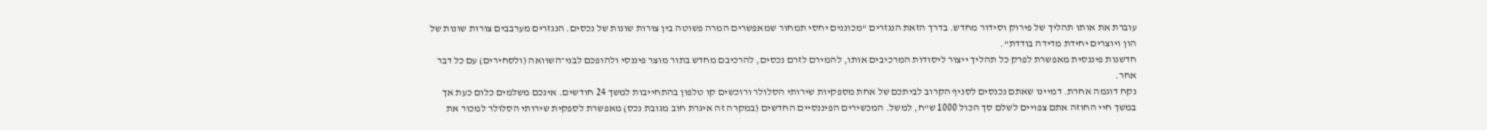עוברת את אותו תהליך של פירוק וסידור מחדש. בדרך הזאת הנגזרים "מכוננים יחסי תמחור שמאפשרים המרה פשוטה בין צורות שונות של נכסים. הנגזרים מערבבים צורות שונות של הון ויוצרים יחידת מדידה בודדת".
חדשנות פיננסית מאפשרת לפרק כל תהליך ייצור ליסודות המרכיבים אותו, להמירם לזרם נכסים, להרכיבם מחדש בתור מוצר פיננסי ולהופכם לבני־השוואה (ולסחירים) עם כל דבר אחר.
נקח דוגמה אחרת. דמיינו שאתם נכנסים לסניף הקרוב לביתכם של אחת מספקיות שירותי הסלולר ורוכשים קו טלפון בהתחייבות למשך 24 חודשים. אינכם משלמים כלום כעת אך במשך חיי החוזה אתם צפויים לשלם סך הכול 1000 ש"ח, למשל. המכשירים הפיננסיים החדשים (במקרה זה איגרת חוב מגובת נכס) מאפשרת לספקית שירותי הסלולר למכור את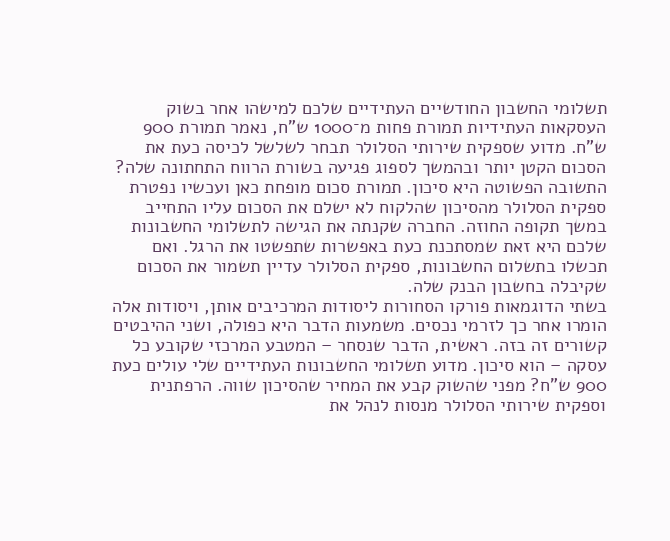תשלומי החשבון החודשיים העתידיים שלכם למישהו אחר בשוק העסקאות העתידיות תמורת פחות מ־1000 ש"ח, נאמר תמורת 900 ש"ח. מדוע שספקית שירותי הסלולר תבחר לשלשל לכיסה כעת את הסכום הקטן יותר ובהמשך לספוג פגיעה בשורת הרווח התחתונה שלה?
התשובה הפשוטה היא סיכון. תמורת סכום מופחת כאן ועכשיו נפטרת ספקית הסלולר מהסיכון שהלקוח לא ישלם את הסכום עליו התחייב במשך תקופה החוזה. החברה שקנתה את הגישה לתשלומי החשבונות שלכם היא זאת שמסתכנת כעת באפשרות שתפשטו את הרגל. ואם תכשלו בתשלום החשבונות, ספקית הסלולר עדיין תשמור את הסכום שקיבלה בחשבון הבנק שלה.
בשתי הדוגמאות פורקו הסחורות ליסודות המרכיבים אותן, ויסודות אלה הומרו אחר כך לזרמי נכסים. משמעות הדבר היא כפולה, ושני ההיבטים קשורים זה בזה. ראשית, הדבר שנסחר – המטבע המרכזי שקובע כל עסקה – הוא סיכון. מדוע תשלומי החשבונות העתידיים שלי עולים כעת 900 ש"ח? מפני שהשוק קבע את המחיר שהסיכון שווה. הרפתנית וספקית שירותי הסלולר מנסות לנהל את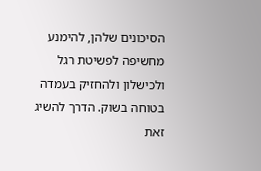הסיכונים שלהן, להימנע מחשיפה לפשיטת רגל ולכישלון ולהחזיק בעמדה בטוחה בשוק. הדרך להשיג זאת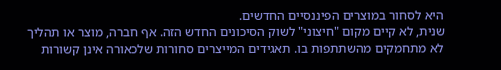היא לסחור במוצרים הפיננסיים החדשים.
שנית, לא קיים מקום "חיצוני" לשוק הסיכונים החדש הזה. אף חברה, מוצר או תהליך לא מתחמקים מהשתתפות בו. תאגידים המייצרים סחורות שלכאורה אינן קשורות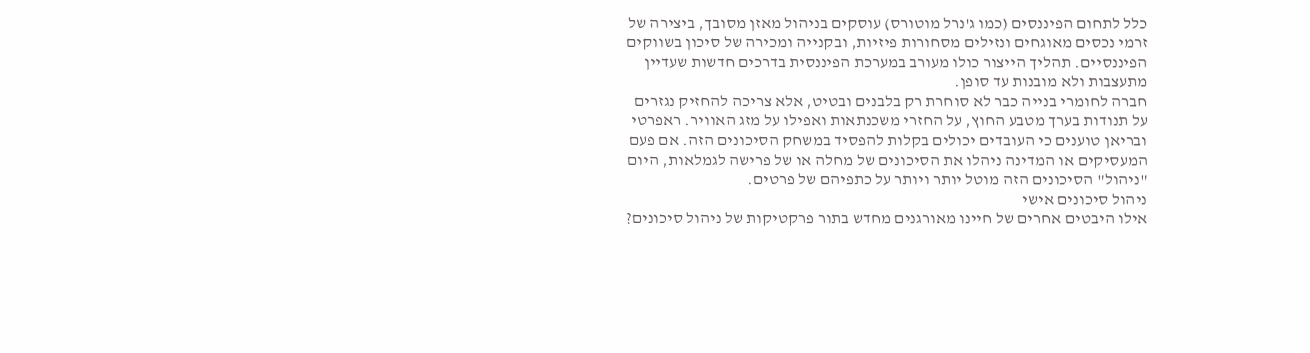כלל לתחום הפיננסים (כמו ג'נרל מוטורס) עוסקים בניהול מאזן מסובך, ביצירה של זרמי נכסים מאוגחים ונזילים מסחורות פיזיות, ובקנייה ומכירה של סיכון בשווקים הפיננסיים. תהליך הייצור כולו מעורב במערכת הפיננסית בדרכים חדשות שעדיין מתעצבות ולא מובנות עד סופן.
חברה לחומרי בנייה כבר לא סוחרת רק בלבנים ובטיט, אלא צריכה להחזיק נגזרים על תנודות בערך מטבע החוץ, על החזרי משכנתאות ואפילו על מזג האוויר. ראפרטי ובריאן טוענים כי העובדים יכולים בקלות להפסיד במשחק הסיכונים הזה. אם פעם המעסיקים או המדינה ניהלו את הסיכונים של מחלה או של פרישה לגמלאות, היום "ניהול" הסיכונים הזה מוטל יותר ויותר על כתפיהם של פרטים.
ניהול סיכונים אישי
אילו היבטים אחרים של חיינו מאורגנים מחדש בתור פרקטיקות של ניהול סיכונים?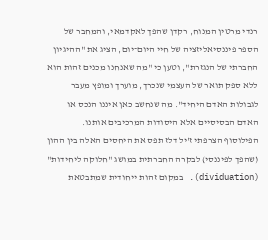רנדי מרטין המנוח, רקדן שהפך לאקדמאי, והמחבר של הספר פיננסיאליזציה של חיי היום־יום, הציג את "ההיגיון החברתי של הנגזרת", וטען כי "מה שאנחנו מכנים זהות הוא ללא ספק תואר של העצמי שנכרך, מוערך ומופץ מעבר לגבולות האדם היחיד". מה שנחשב כאן איננו הנכס או האדם הבסיסיים אלא היסודות המרכיבים אותנו.
הפילוסוף הצרפתי ז'יל דלז תפס את היחסים האלה בין ההון (שהפך לפיננסי) לבקרה החברתית במושג "חלוקה ליחידות" (dividuation). במקום זהות ייחודית שמתבטאת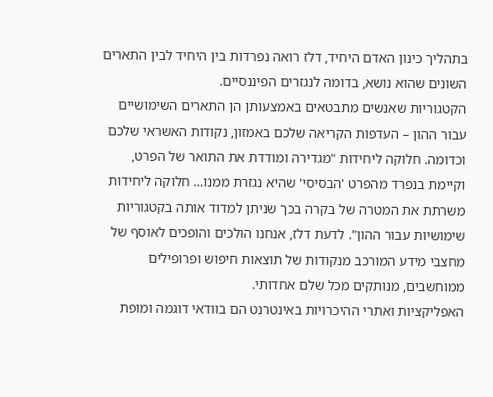בתהליך כינון האדם היחיד, דלז רואה נפרדות בין היחיד לבין התארים השונים שהוא נושא, בדומה לנגזרים הפיננסיים.
הקטגוריות שאנשים מתבטאים באמצעותן הן התארים השימושיים עבור ההון – העדפות הקריאה שלכם באמזון, נקודות האשראי שלכם וכדומה. חלוקה ליחידות "מגדירה ומודדת את התואר של הפרט, וקיימת בנפרד מהפרט 'הבסיסי' שהיא נגזרת ממנו… חלוקה ליחידות משרתת את המטרה של בקרה בכך שניתן למדוד אותה בקטגוריות שימושיות עבור ההון". לדעת דלז, אנחנו הולכים והופכים לאוסף של מחצבי מידע המורכב מנקודות של תוצאות חיפוש ופרופילים ממוחשבים, מנותקים מכל שלם אחדותי.
האפליקציות ואתרי ההיכרויות באינטרנט הם בוודאי דוגמה ומופת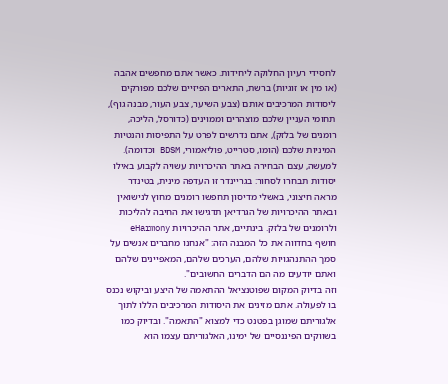לחסידי רעיון החלוקה ליחידות. כאשר אתם מחפשים אהבה (או מין או זוגיות) ברשת, התארים הפיזיים שלכם מפורקים ליסודות המרכיבים אותם (צבע השיער, צבע העור, מבנה גוף), תחומי העניין שלכם מוצהרים וממוינים (כדורסל, הליכה, רומנים של בלזק), אתם נדרשים לפרט על התפיסות והנטיות המיניות שלכם (הומו, סטרייט, פוליאמורי, BDSM וכדומה).
למעשה, עצם הבחירה באתר ההיכרויות עשויה לקבוע באילו יסודות תבחרו לסחור: בגריינדר זו העדפה מינית, בטינדר מראה חיצוני, באשלי מדיסון תחפשו רומנים מחוץ לנישואין ובאתר ההיכרויות של הגרדיאן תדגישו את החיבה להליכות ולרומנים של בלזק. בינתיים, אתר ההיכרויות eHarmony חושף בחדווה את כל המבנה הזה: "אנחנו מחברים אנשים על סמך ההתנהגויות שלהם, הערכים שלהם, המאפיינים שלהם ואתם יודעים מה הם הדברים החשובים".
וזה בדיוק המקום שפוטנציאל ההתאמה של היצע וביקוש נכנס בו לפעולה. אתם מזינים את היסודות המרכיבים הללו לתוך אלגוריתם שמוגן בפטנט כדי למצוא "התאמה". ובדיוק כמו בשווקים הפיננסיים של ימינו, האלגוריתם עצמו הוא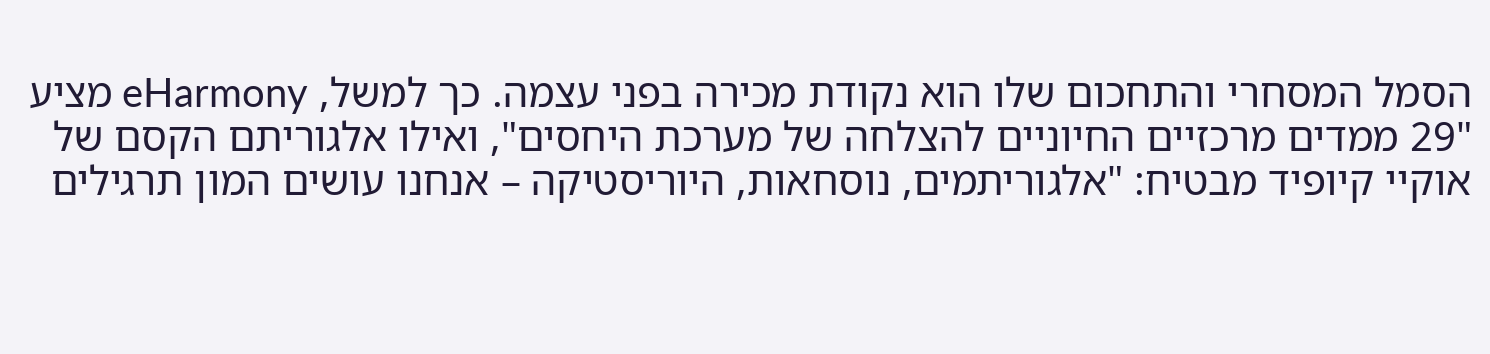הסמל המסחרי והתחכום שלו הוא נקודת מכירה בפני עצמה. כך למשל, eHarmony מציע "29 ממדים מרכזיים החיוניים להצלחה של מערכת היחסים", ואילו אלגוריתם הקסם של אוקיי קיופיד מבטיח: "אלגוריתמים, נוסחאות, היוריסטיקה – אנחנו עושים המון תרגילים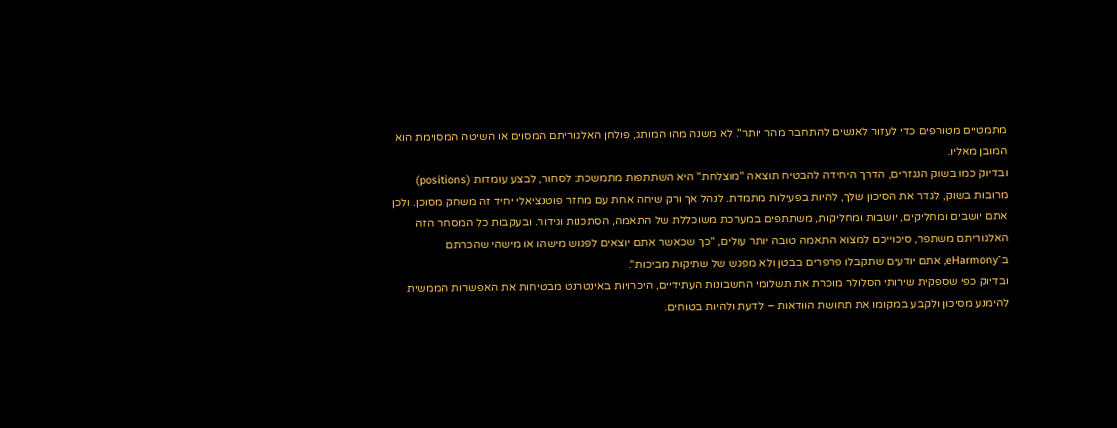מתמטיים מטורפים כדי לעזור לאנשים להתחבר מהר יותר". לא משנה מהו המותג, פולחן האלגוריתם המסוים או השיטה המסוימת הוא המובן מאליו.
ובדיוק כמו בשוק הנגזרים, הדרך היחידה להבטיח תוצאה "מוצלחת" היא השתתפות מתמשכת: לסחור, לבצע עומדות (positions) מרובות בשוק, לגדר את הסיכון שלך, להיות בפעילות מתמדת. לנהל אך ורק שיחה אחת עם מחזר פוטנציאלי יחיד זה משחק מסוכן. ולכן אתם יושבים ומחליקים, יושבות ומחליקות, משתתפים במערכת משוכללת של התאמה, הסתכנות וגידור. ובעקבות כל המסחר הזה האלגוריתם משתפר, סיכוייכם למצוא התאמה טובה יותר עולים, "כך שכאשר אתם יוצאים לפגוש מישהו או מישהי שהכרתם ב־eHarmony, אתם יודעים שתקבלו פרפרים בבטן ולא מפגש של שתיקות מביכות".
ובדיוק כפי שספקית שירותי הסלולר מוכרת את תשלומי החשבונות העתידיים, היכרויות באינטרנט מבטיחות את האפשרות הממשית להימנע מסיכון ולקבע במקומו את תחושת הוודאות – לדעת ולהיות בטוחים.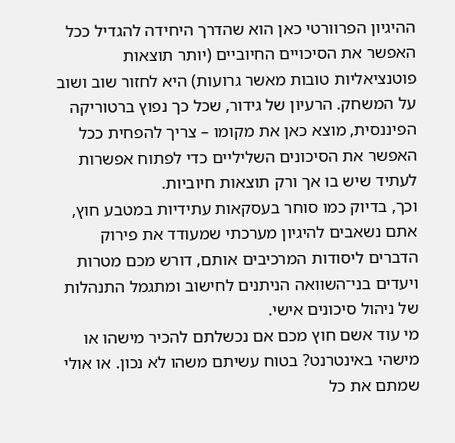ההיגיון הפרוורטי כאן הוא שהדרך היחידה להגדיל ככל האפשר את הסיכויים החיוביים (יותר תוצאות פוטנציאליות טובות מאשר גרועות) היא לחזור שוב ושוב על המשחק. הרעיון של גידור, שכל כך נפוץ ברטוריקה הפיננסית, מוצא כאן את מקומו – צריך להפחית ככל האפשר את הסיכונים השליליים כדי לפתוח אפשרות לעתיד שיש בו אך ורק תוצאות חיוביות.
וכך, בדיוק כמו סוחר בעסקאות עתידיות במטבע חוץ, אתם נשאבים להיגיון מערכתי שמעודד את פירוק הדברים ליסודות המרכיבים אותם, דורש מכם מטרות ויעדים בני־השוואה הניתנים לחישוב ומתגמל התנהלות של ניהול סיכונים אישי.
מי עוד אשם חוץ מכם אם נכשלתם להכיר מישהו או מישהי באינטרנט? בטוח עשיתם משהו לא נכון. או אולי שמתם את כל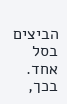הביצים בסל אחד. בכך,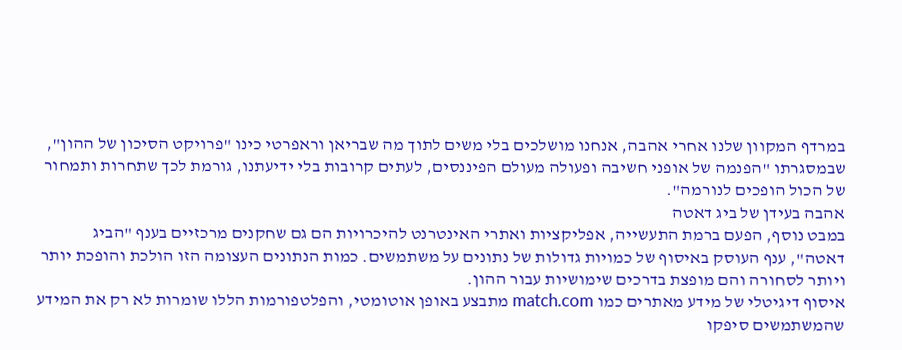במרדף המקוון שלנו אחרי אהבה, אנחנו מושלכים בלי משים לתוך מה שבריאן וראפרטי כינו "פרויקט הסיכון של ההון", שבמסגרתו "הפנמה של אופני חשיבה ופעולה מעולם הפיננסים, לעתים קרובות בלי ידיעתנו, גורמת לכך שתחרות ותמחור של הכול הופכים לנורמה".
אהבה בעידן של ביג דאטה
במבט נוסף, הפעם ברמת התעשייה, אפליקציות ואתרי האינטרנט להיכרויות הם גם שחקנים מרכזיים בענף "הביג דאטה", ענף העוסק באיסוף של כמויות גדולות של נתונים על משתמשים. כמות הנתונים העצומה הזו הולכת והופכת יותר ויותר לסחורה והם מופצת בדרכים שימושיות עבור ההון.
איסוף דיגיטלי של מידע מאתרים כמו match.com מתבצע באופן אוטומטי, והפלטפורמות הללו שומרות לא רק את המידע שהמשתמשים סיפקו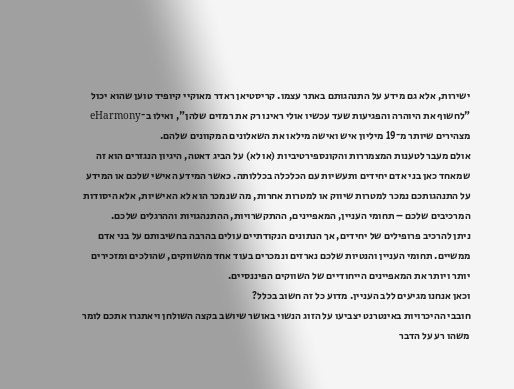ישירות, אלא גם מידע על התנהגותם באתר עצמו. קריסטיאן ראדר מאוקיי קיופיד טוען שהוא יכול "לחשוף את היוהרה והפגיעות שעד עכשיו אולי ראינו רק את רמזים שלהן", ואילו ב־eHarmony מצהירים שיותר מ־19 מיליון איש ואישה מילאו את השאלונים המקוונים שלהם.
אולם מעבר לטענות המצמררות והקונספירטיביות (או לא) על הביג דאטה, היגיון הנגזרים הוא זה שמאחד כאן בני אדם יחידים ותעשיות עם הכלכלה בכללותה. כאשר המידע האישי שלכם או המידע על התנהגותכם נמכר למטרות שיווק או למטרות אחרות, מה שנמכר הוא לא האישיות, אלא היסודות המרכיבים שלכם – תחומי העניין, המאפיינים, ההתקשרויות, ההתנהגויות וההרגלים שלכם.
ניתן להרכיב פרופילים של יחידים, אך הנתונים הנקודתיים עולים בהרבה בחשיבותם על בני אדם ממשיים. תחומי העניין והנטיות שלכם נארזים ונמכרים בעוד אחד מהשווקים, שהולכים ומזכירים יותר ויותר את המאפיינים הייחודיים של השווקים הפיננסיים.
וכאן אנחנו מגיעים ללב העניין. מדוע כל זה חשוב בכלל?
חובבי ההיכרויות באינטרנט יצביעו על הזוג הנשוי באושר שיושב בקצה השולחן ויאתגרו אתכם לומר משהו רע על הדבר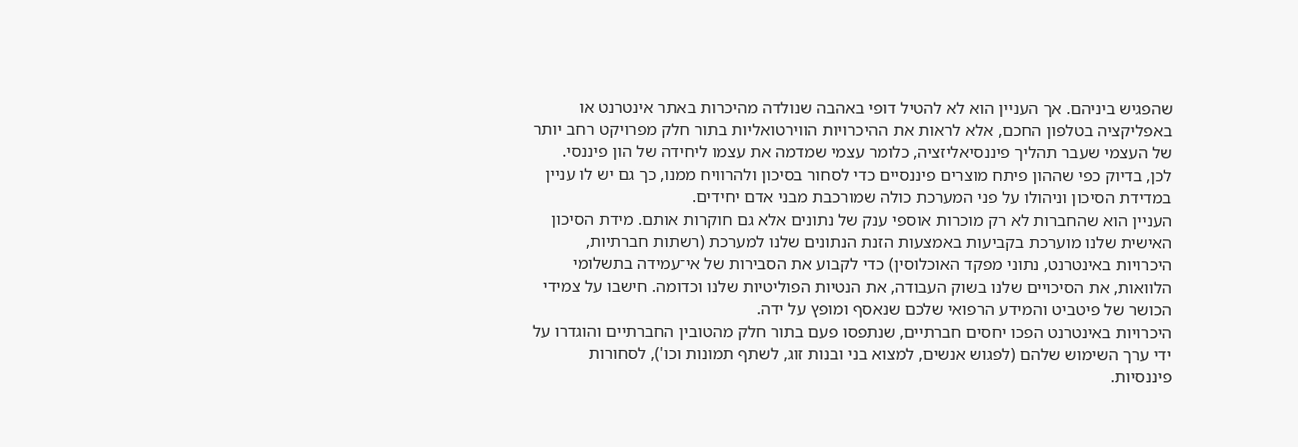שהפגיש ביניהם. אך העניין הוא לא להטיל דופי באהבה שנולדה מהיכרות באתר אינטרנט או באפליקציה בטלפון החכם, אלא לראות את ההיכרויות הווירטואליות בתור חלק מפרויקט רחב יותר של העצמי שעבר תהליך פיננסיאליזציה, כלומר עצמי שמדמה את עצמו ליחידה של הון פיננסי.
לכן, בדיוק כפי שההון פיתח מוצרים פיננסיים כדי לסחור בסיכון ולהרוויח ממנו, כך גם יש לו עניין במדידת הסיכון וניהולו על פני המערכת כולה שמורכבת מבני אדם יחידים.
העניין הוא שהחברות לא רק מוכרות אוספי ענק של נתונים אלא גם חוקרות אותם. מידת הסיכון האישית שלנו מוערכת בקביעות באמצעות הזנת הנתונים שלנו למערכת (רשתות חברתיות, היכרויות באינטרנט, נתוני מפקד האוכלוסין) כדי לקבוע את הסבירות של אי־עמידה בתשלומי הלוואות, את הסיכויים שלנו בשוק העבודה, את הנטיות הפוליטיות שלנו וכדומה. חישבו על צמידי הכושר של פיטביט והמידע הרפואי שלכם שנאסף ומופץ על ידה.
היכרויות באינטרנט הפכו יחסים חברתיים, שנתפסו פעם בתור חלק מהטובין החברתיים והוגדרו על ידי ערך השימוש שלהם (לפגוש אנשים, למצוא בני ובנות זוג, לשתף תמונות וכו'), לסחורות פיננסיות.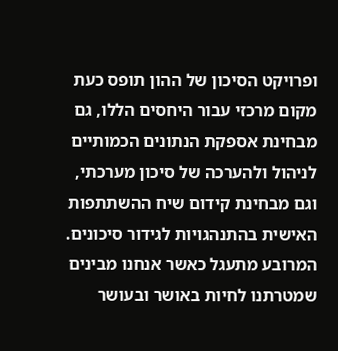ופרויקט הסיכון של ההון תופס כעת מקום מרכזי עבור היחסים הללו, גם מבחינת אספקת הנתונים הכמותיים לניהול ולהערכה של סיכון מערכתי, וגם מבחינת קידום שיח ההשתתפות האישית בהתנהגויות לגידור סיכונים.
המרובע מתעגל כאשר אנחנו מבינים שמטרתנו לחיות באושר ובעושר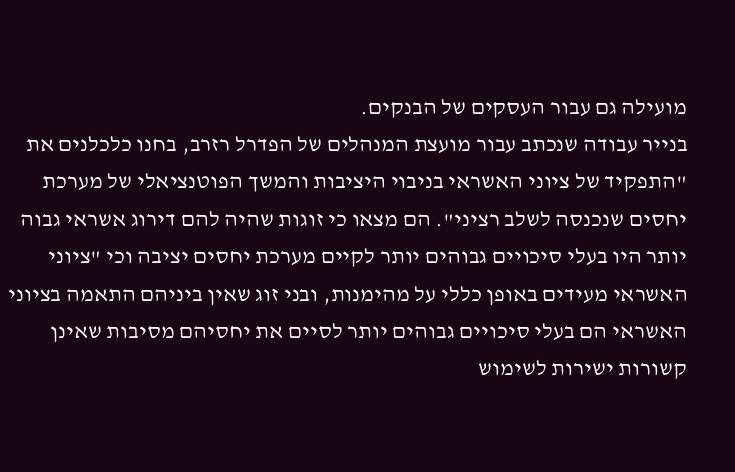מועילה גם עבור העסקים של הבנקים.
בנייר עבודה שנכתב עבור מועצת המנהלים של הפדרל רזרב, בחנו כלכלנים את "התפקיד של ציוני האשראי בניבוי היציבות והמשך הפוטנציאלי של מערכת יחסים שנכנסה לשלב רציני". הם מצאו כי זוגות שהיה להם דירוג אשראי גבוה יותר היו בעלי סיכויים גבוהים יותר לקיים מערכת יחסים יציבה וכי "ציוני האשראי מעידים באופן כללי על מהימנות, ובני זוג שאין ביניהם התאמה בציוני האשראי הם בעלי סיכויים גבוהים יותר לסיים את יחסיהם מסיבות שאינן קשורות ישירות לשימוש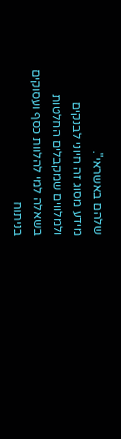שלהם באשראי".
מידע מסוג זה חיוני לבנקים ולמלווים שמקבלים החלטות בשאלה למי להלוות כסף ועסוקים בניתוח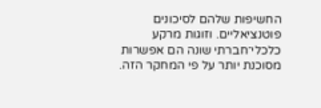החשיפות שלהם לסיכונים פוטנציאליים. וזוגות מרקע כלכלי־חברתי שונה הם אפשרות מסוכנת יותר על פי המחקר הזה.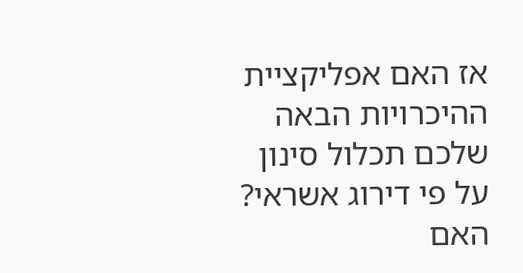אז האם אפליקציית ההיכרויות הבאה שלכם תכלול סינון על פי דירוג אשראי?
האם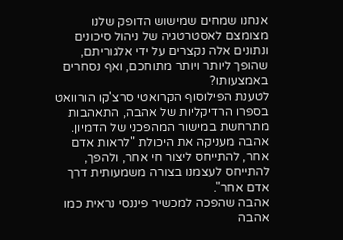אנחנו שמחים שמישוש הדופק שלנו מצומצם לאסטרטגיה של ניהול סיכונים ונתונים אלה נקצרים על ידי אלגוריתם, שהופך ליותר ויותר מתוחכם, ואף נסחרים באמצעותו?
לטענת הפילוסוף הקרואטי סרצ'קו הורוואט בספרו הרדיקליות של אהבה, התאהבות מתרחשת במישור המהפכני של הדמיון. אהבה מעניקה את היכולת "לראות אדם אחר, להתייחס ליצור חי אחר, ולהפך, להתייחס לעצמנו בצורה משמעותית דרך אדם אחר".
אהבה שהפכה למכשיר פיננסי נראית כמו אהבה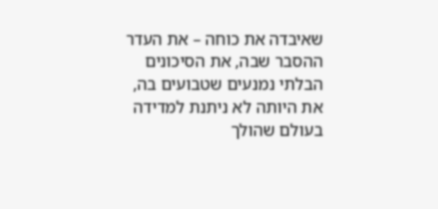שאיבדה את כוחה – את העדר ההסבר שבה, את הסיכונים הבלתי נמנעים שטבועים בה, את היותה לא ניתנת למדידה בעולם שהולך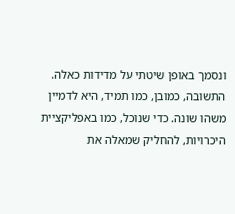ונסמך באופן שיטתי על מדידות כאלה.
התשובה, כמובן, כמו תמיד, היא לדמיין משהו שונה. כדי שנוכל, כמו באפליקציית היכרויות, להחליק שמאלה את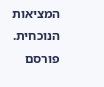המציאות הנוכחית.
פורסם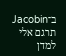ב־Jacobin
תרגם אלי למדן